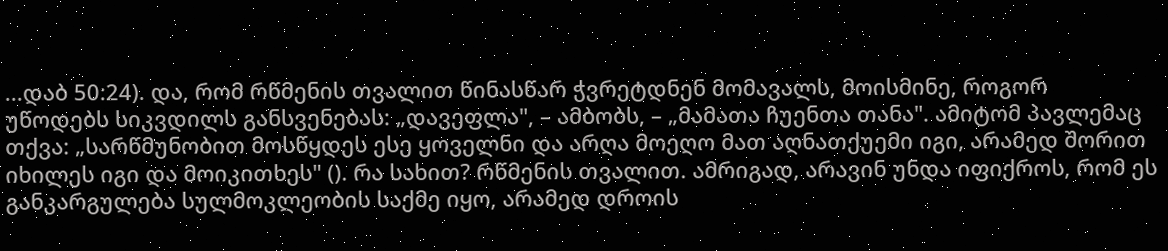...დაბ 50:24). და, რომ რწმენის თვალით წინასწარ ჭვრეტდნენ მომავალს, მოისმინე, როგორ უწოდებს სიკვდილს განსვენებას: „დავეფლა", – ამბობს, – „მამათა ჩუენთა თანა". ამიტომ პავლემაც თქვა: „სარწმუნობით მოსწყდეს ესე ყოველნი და არღა მოეღო მათ აღნათქუემი იგი, არამედ შორით იხილეს იგი და მოიკითხეს" (). რა სახით? რწმენის თვალით. ამრიგად, არავინ უნდა იფიქროს, რომ ეს განკარგულება სულმოკლეობის საქმე იყო, არამედ დროის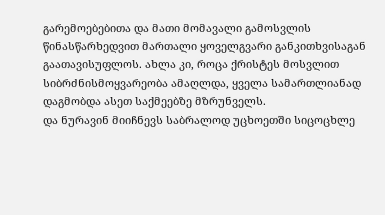გარემოებებითა და მათი მომავალი გამოსვლის წინასწარხედვით მართალი ყოველგვარი განკითხვისაგან გაათავისუფლოს. ახლა კი, როცა ქრისტეს მოსვლით სიბრძნისმოყვარეობა ამაღლდა, ყველა სამართლიანად დაგმობდა ასეთ საქმეებზე მზრუნველს.
და ნურავინ მიიჩნევს საბრალოდ უცხოეთში სიცოცხლე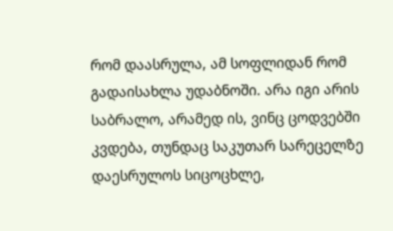რომ დაასრულა, ამ სოფლიდან რომ გადაისახლა უდაბნოში. არა იგი არის საბრალო, არამედ ის, ვინც ცოდვებში კვდება, თუნდაც საკუთარ სარეცელზე დაესრულოს სიცოცხლე,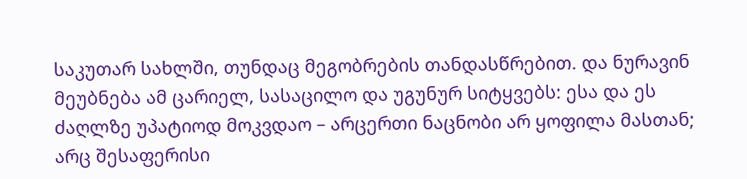საკუთარ სახლში, თუნდაც მეგობრების თანდასწრებით. და ნურავინ მეუბნება ამ ცარიელ, სასაცილო და უგუნურ სიტყვებს: ესა და ეს ძაღლზე უპატიოდ მოკვდაო – არცერთი ნაცნობი არ ყოფილა მასთან; არც შესაფერისი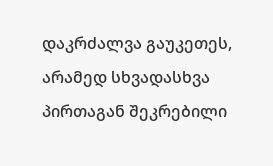დაკრძალვა გაუკეთეს, არამედ სხვადასხვა პირთაგან შეკრებილი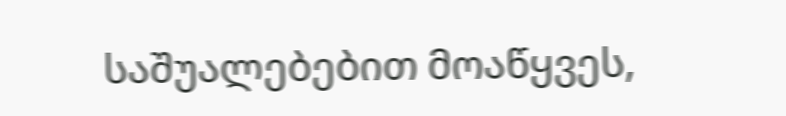საშუალებებით მოაწყვეს,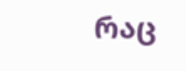რაც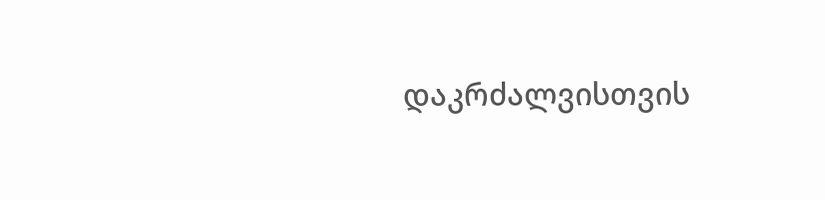დაკრძალვისთვის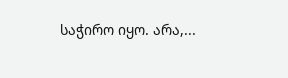საჭირო იყო. არა,...